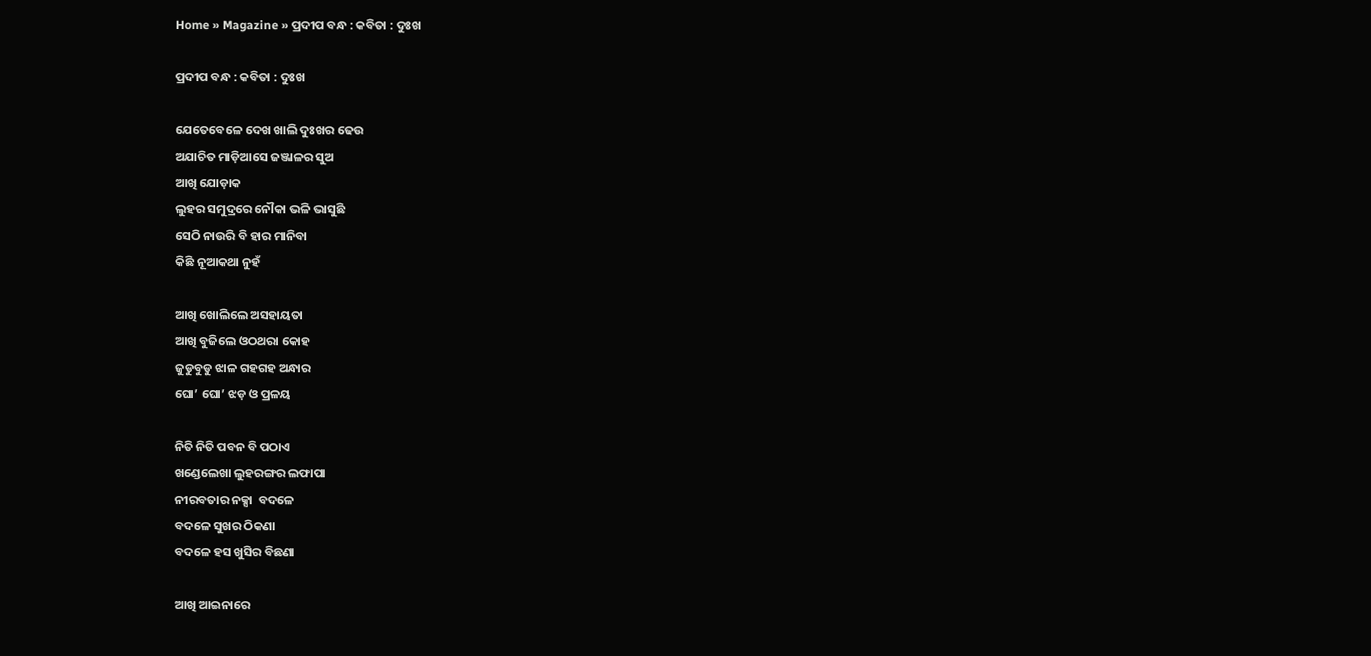Home » Magazine » ପ୍ରଦୀପ ବନ୍ଧ : କବିତା : ଦୁଃଖ

ପ୍ରଦୀପ ବନ୍ଧ : କବିତା : ଦୁଃଖ

ଯେତେବେଳେ ଦେଖ ଖାଲି ଦୁଃଖର ଢେଉ
ଅଯାଚିତ ମାଡ଼ିଆସେ ଜଞ୍ଜାଳର ସୁଅ
ଆଖି ଯୋଡ଼ାକ
ଲୁହର ସମୁଦ୍ରରେ ନୌକା ଭଳି ଭାସୁଛି
ସେଠି ନାଉରି ବି ହାର ମାନିବା
କିଛି ନୂଆକଥା ନୁହଁ

ଆଖି ଖୋଲିଲେ ଅସହାୟତା
ଆଖି ବୁଜିଲେ ଓଠଥରା କୋହ
ଜୁଡୁବୁଡୁ ଝାଳ ଗହଗହ ଅନ୍ଧାର
ଘୋ’ ଘୋ’ ଝଡ଼ ଓ ପ୍ରଳୟ

ନିତି ନିତି ପବନ ବି ପଠାଏ
ଖଣ୍ଡେଲେଖା ଲୁହରଙ୍ଗର ଲଫାପା
ନୀରବତାର ନକ୍ସା  ବଦଳେ
ବଦଳେ ସୁଖର ଠିକଣା
ବଦଳେ ହସ ଖୁସିର ବିଛଣା

ଆଖି ଆଇନାରେ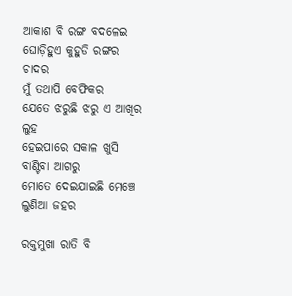ଆକାଶ ବି ରଙ୍ଗ ବଦଳେଇ
ଘୋଡ଼ିହୁଏ କୁହୁଡି ରଙ୍ଗର ଚାଦର
ମୁଁ ତଥାପି ବେଫିକର
ଯେତେ ଝରୁଛି ଝରୁ ଏ ଆଖିର ଲୁହ
ହେଇପାରେ ସକାଳ ଖୁସି ବାଣ୍ଟିବା ଆଗରୁ
ମୋତେ ଦେଇଯାଇଛି ମେଞ୍ଚେ ଲୁଣିଆ ଜହର

ରକ୍ତମୁଖା ରାତି ବି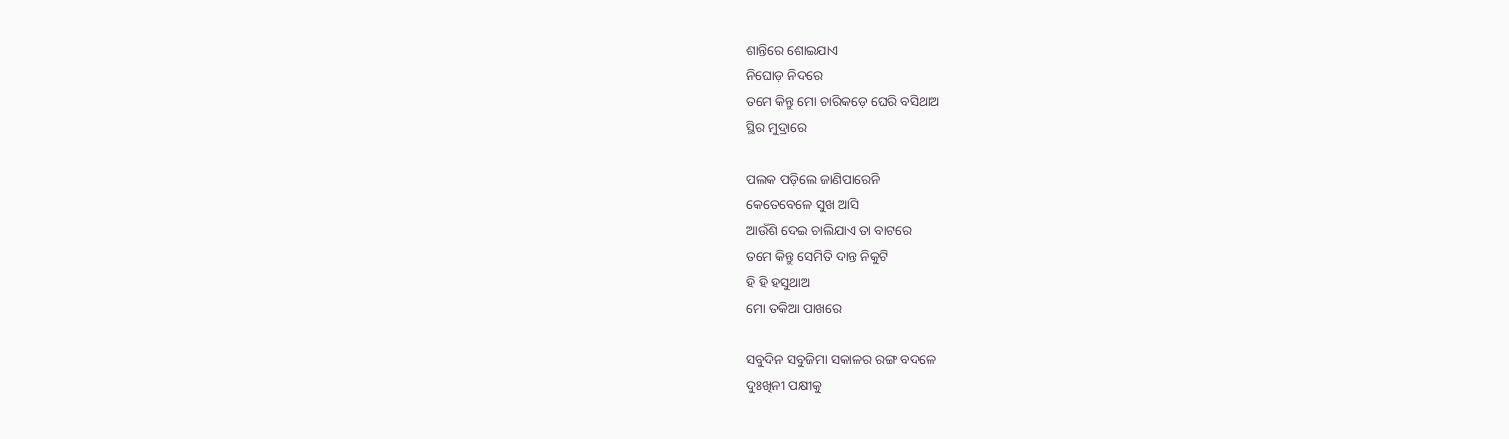ଶାନ୍ତିରେ ଶୋଇଯାଏ
ନିଘୋଡ଼ ନିଦରେ
ତମେ କିନ୍ତୁ ମୋ ଚାରିକଡ଼େ ଘେରି ବସିଥାଅ
ସ୍ଥିର ମୁଦ୍ରାରେ

ପଲକ ପଡ଼ିଲେ ଜାଣିପାରେନି
କେତେବେଳେ ସୁଖ ଆସି
ଆଉଁଶି ଦେଇ ଚାଲିଯାଏ ତା ବାଟରେ
ତମେ କିନ୍ତୁ ସେମିତି ଦାନ୍ତ ନିକୁଟି
ହି ହି ହସୁଥାଅ
ମୋ ତକିଆ ପାଖରେ

ସବୁଦିନ ସବୁଜିମା ସକାଳର ରଙ୍ଗ ବଦଳେ
ଦୁଃଖିନୀ ପକ୍ଷୀକୁ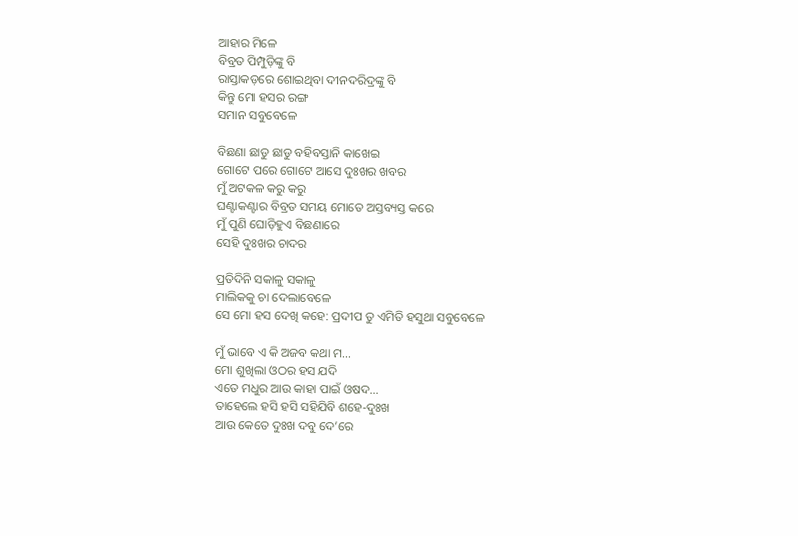ଆହାର ମିଳେ
ବିବ୍ରତ ପିମ୍ପୁଡ଼ିଙ୍କୁ ବି
ରାସ୍ତାକଡ଼ରେ ଶୋଇଥିବା ଦୀନଦରିଦ୍ରଙ୍କୁ ବି
କିନ୍ତୁ ମୋ ହସର ରଙ୍ଗ
ସମାନ ସବୁବେଳେ

ବିଛଣା ଛାଡୁ ଛାଡୁ ବହିବସ୍ତାନି କାଖେଇ
ଗୋଟେ ପରେ ଗୋଟେ ଆସେ ଦୁଃଖର ଖବର
ମୁଁ ଅଟକଳ କରୁ କରୁ
ଘଣ୍ଟାକଣ୍ଟାର ବିବ୍ରତ ସମୟ ମୋତେ ଅସ୍ତବ୍ୟସ୍ତ କରେ
ମୁଁ ପୁଣି ଘୋଡ଼ିହୁଏ ବିଛଣାରେ
ସେହି ଦୁଃଖର ଚାଦର

ପ୍ରତିଦିନି ସକାଳୁ ସକାଳୁ
ମାଲିକକୁ ଚା ଦେଲାବେଳେ
ସେ ମୋ ହସ ଦେଖି କହେ: ପ୍ରଦୀପ ତୁ ଏମିତି ହସୁଥା ସବୁବେଳେ

ମୁଁ ଭାବେ ଏ କି ଅଜବ କଥା ମ…
ମୋ ଶୁଖିଲା ଓଠର ହସ ଯଦି
ଏତେ ମଧୁର ଆଉ କାହା ପାଇଁ ଓଷଦ…
ତାହେଲେ ହସି ହସି ସହିଯିବି ଶହେ-ଦୁଃଖ
ଆଉ କେତେ ଦୁଃଖ ଦବୁ ଦେ’ରେ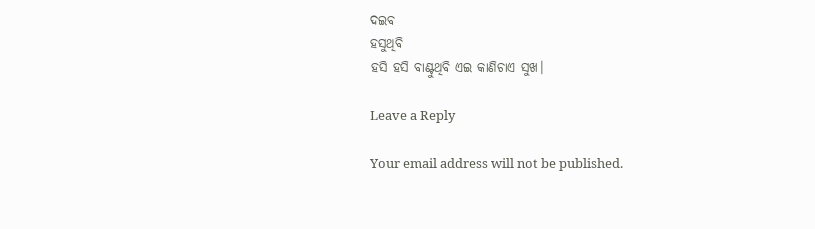ଦଇବ
ହସୁଥିବି
ହସି ହସି ବାଣ୍ଟୁଥିବି ଏଇ କାଣିଚାଏ ସୁଖ।

Leave a Reply

Your email address will not be published.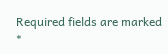Required fields are marked *